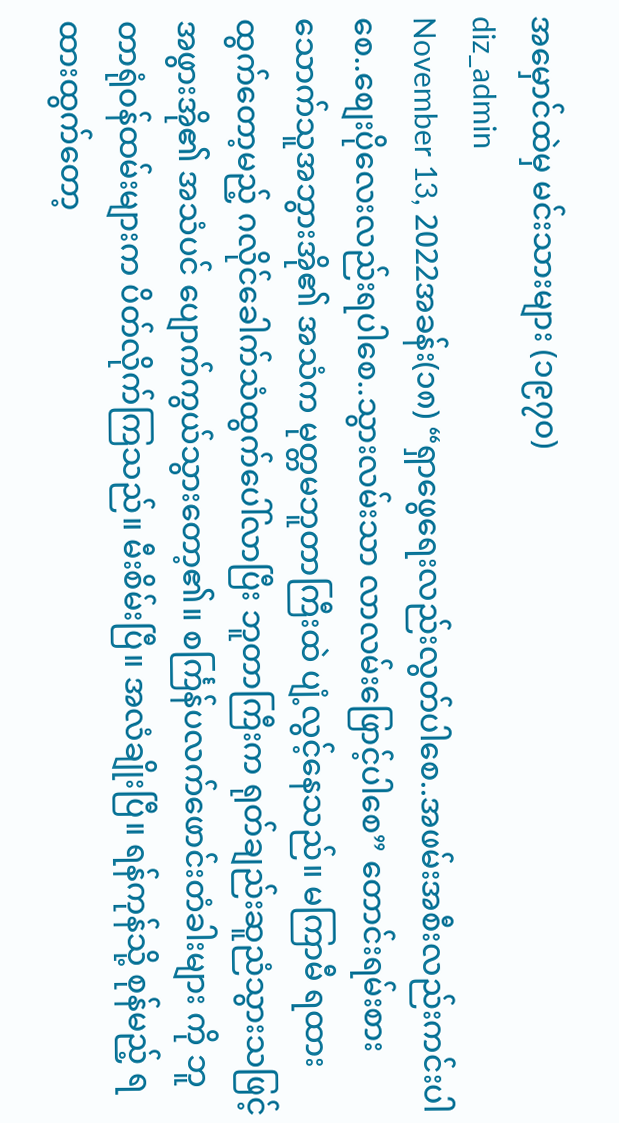အမှောင်ထဲမှ မင်းသားများ (၁၉၇၀)
diz_admin
November 13, 2022အခန်း(၁၈) “ရှာဖွေရေးလည်းလွတ်ပါစေ..အဖမ်းအစီးလည်းကင်းပါစေ..စျေးပိုလေးလည်းရပါစေ..သွားလမ်းသာ လာလမ်းဖြောင့်ပါစေ” တောင်းရမ်းစားသောက်သူအဘွားအို၏ အသံက မုတ္တမဘူတာကြီးထဲ ပျံ့လွင့်နေသည်။ မကြာမီ ရထားထွက်တော့မည့် ဂလိုင်ခေါက်သံထွက်ပေါ်လာပြီး ဘူတာကြီးက ရုတ်ချည်းဆူညံသွားသဖြင့် အဖွားအို၏ အသံပင် ပျောက်ကွယ်သွားတော့၏။ စင်္ကြန်ပလက်ဖောင်းတံခါးများ ကို ဘူတာရုံဝန်ထမ်းများက ပိတ်လိုက်ကြသည်။ မီးစိမ်းပြီ။ အလံချိုးပြီ။ ရန်ကုန်သို့ စုန်မည့် ရထားထွက်တော့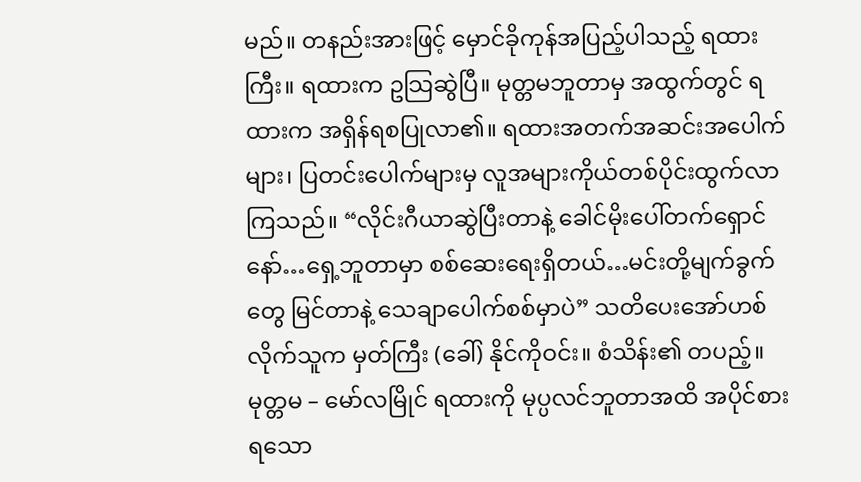မည်။ တနည်းအားဖြင့် မှောင်ခိုကုန်အပြည့်ပါသည့် ရထားကြီး။ ရထားက ဥသြဆွဲပြီ။ မုတ္တမဘူတာမှ အထွက်တွင် ရထားက အရှိန်ရစပြုလာ၏။ ရထားအတက်အဆင်းအပေါက်များ၊ ပြတင်းပေါက်များမှ လူအများကိုယ်တစ်ပိုင်းထွက်လာကြသည်။ “လိုင်းဂီယာဆွဲပြီးတာနဲ့ ခေါင်မိုးပေါ်တက်ရှောင်နော်…ရှေ့ဘူတာမှာ စစ်ဆေးရေးရှိတယ်…မင်းတို့မျက်ခွက်တွေ မြင်တာနဲ့ သေချာပေါက်စစ်မှာပဲ” သတိပေးအော်ဟစ်လိုက်သူက မှတ်ကြီး (ခေါ်) နိုင်ကိုဝင်း။ စံသိန်း၏ တပည့်။ မုတ္တမ – မော်လမြိုင် ရထားကို မုပ္ပလင်ဘူတာအထိ အပိုင်စားရသော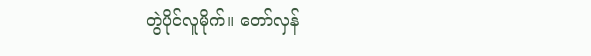တွဲပိုင်လူမိုက်။ တော်လှန်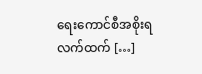ရေးကောင်စီအစိုးရလက်ထက် […]